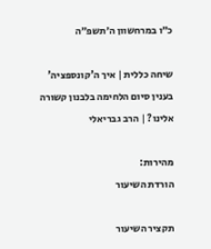כ״ו במרחשוון ה׳תשפ״ה

שיחה כללית | איך ה'קונספציה' בענין סיום הלחימה בלבנון קשורה אלינו? | הרב גבריאלי

מהירות:
הורדת השיעור

תקציר השיעור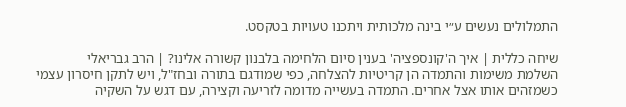התמלולים נעשים ע״י בינה מלכותית ויתכנו טעויות בטקסט.

שיחה כללית | איך ה'קונספציה' בענין סיום הלחימה בלבנון קשורה אלינו? | הרב גבריאלי
השלמת משימות והתמדה הן קריטיות להצלחה, כפי שמודגם בתורה ובחז"ל, ויש לתקן חיסרון עצמי כשמזהים אותו אצל אחרים. התמדה בעשייה מדומה לזריעה וקצירה, עם דגש על השקיה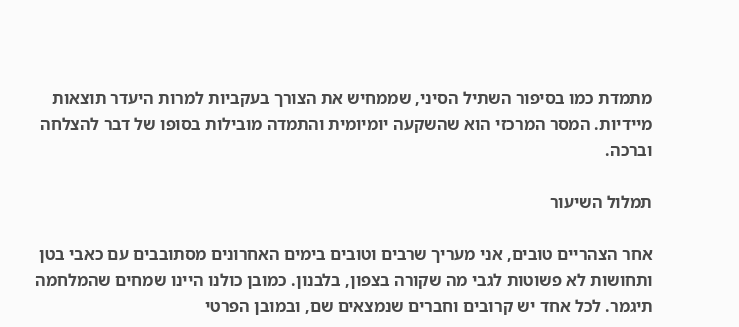מתמדת כמו בסיפור השתיל הסיני, שממחיש את הצורך בעקביות למרות היעדר תוצאות מיידיות. המסר המרכזי הוא שהשקעה יומיומית והתמדה מובילות בסופו של דבר להצלחה וברכה.

תמלול השיעור

אחר הצהריים טובים, אני מעריך שרבים וטובים בימים האחרונים מסתובבים עם כאבי בטן ותחושות לא פשוטות לגבי מה שקורה בצפון, בלבנון. כמובן כולנו היינו שמחים שהמלחמה תיגמר. לכל אחד יש קרובים וחברים שנמצאים שם, ובמובן הפרטי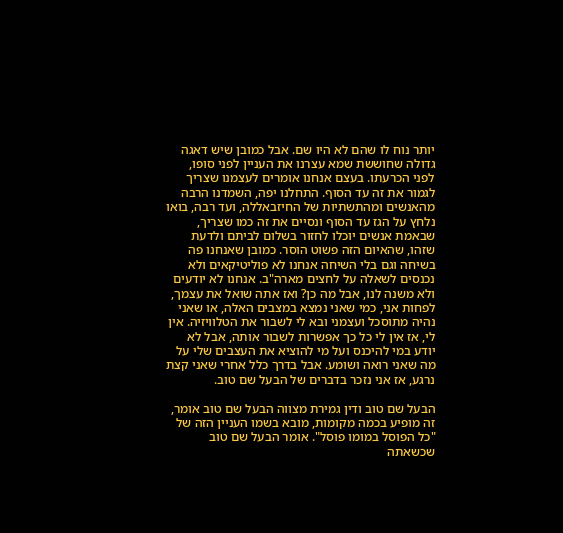יותר נוח לו שהם לא היו שם. אבל כמובן שיש דאגה גדולה שחוששת שמא עצרנו את העניין לפני סופו, לפני הכרעתו. בעצם אנחנו אומרים לעצמנו שצריך לגמור את זה עד הסוף. התחלנו יפה, השמדנו הרבה מהאנשים ומהתשתיות של החיזבאללה, ועד רבה, בואו נלחץ על הגז עד הסוף ונסיים את זה כמו שצריך, שבאמת אנשים יוכלו לחזור בשלום לביתם ולדעת שזהו, שהאיום הזה פשוט הוסר. כמובן שאנחנו פה בשיחה וגם בלי השיחה אנחנו לא פוליטיקאים ולא נכנסים לשאלה על לחצים מארה"ב. אנחנו לא יודעים ולא משנה לנו, אבל מה כן? ואז אתה שואל את עצמך, לפחות אני, כמי שאני נמצא במצבים האלה, או שאני נהיה מתוסכל ועצמני ובא לי לשבור את הטלוויזיה. אין לי, אז אין לי כל כך אפשרות לשבור אותה, אבל לא יודע במי להיכנס ועל מי להוציא את העצבים שלי על מה שאני רואה ושומע. אבל בדרך כלל אחרי שאני קצת נרגע, אז אני נזכר בדברים של הבעל שם טוב.

הבעל שם טוב ודין גמירת מצווה הבעל שם טוב אומר, זה מופיע בכמה מקומות, מובא בשמו העניין הזה של "כל הפוסל במומו פוסל". אומר הבעל שם טוב שכשאתה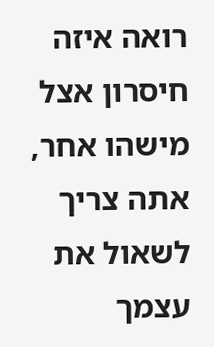רואה איזה חיסרון אצל מישהו אחר, אתה צריך לשאול את עצמך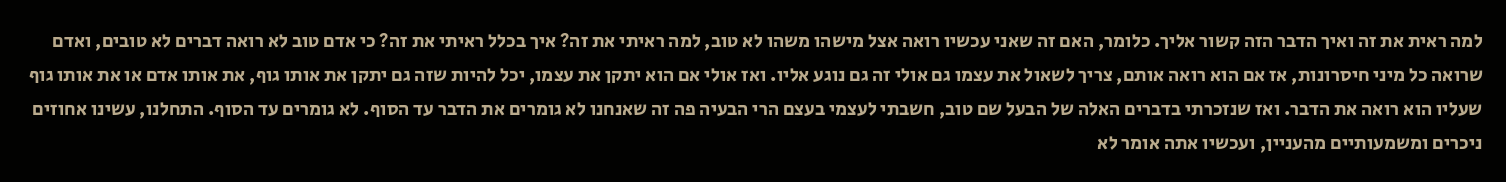למה ראית את זה ואיך הדבר הזה קשור אליך. כלומר, האם זה שאני עכשיו רואה אצל מישהו משהו לא טוב, למה ראיתי את זה? איך בכלל ראיתי את זה? כי אדם טוב לא רואה דברים לא טובים, ואדם שרואה כל מיני חיסרונות, אז אם הוא רואה אותם, צריך לשאול את עצמו גם אולי זה גם נוגע אליו. ואז אולי אם הוא יתקן את עצמו, יכל להיות שזה גם יתקן את אותו גוף, את אותו אדם או את אותו גוף שעליו הוא רואה את הדבר. ואז שנזכרתי בדברים האלה של הבעל שם טוב, חשבתי לעצמי בעצם הרי הבעיה פה זה שאנחנו לא גומרים את הדבר עד הסוף. לא גומרים עד הסוף. התחלנו, עשינו אחוזים ניכרים ומשמעותיים מהעניין, ועכשיו אתה אומר לא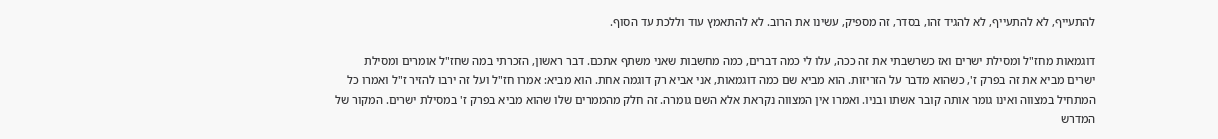להתעייף, לא להתעייף, לא להגיד זהו, בסדר, זה מספיק, עשינו את הרוב. לא להתאמץ עוד וללכת עד הסוף.

דוגמאות מחז"ל ומסילת ישרים ואז כשרשבתי את זה ככה, עלו לי כמה דברים, כמה מחשבות שאני משתף אתכם. דבר ראשון, הזכרתי במה שחז"ל אומרים ומסילת ישרים מביא את זה בפרק ז', כשהוא מדבר על הזריזות. הוא מביא שם כמה דוגמאות, אני אביא רק דוגמה אחת. הוא מביא: אמרו חז"ל ועל זה ירבו להזיר ז"ל ואמרו כל המתחיל במצווה ואינו גומר אותה קובר אשתו ובניו. ואמרו אין המצווה נקראת אלא השם גומרה. זה חלק מהממרים שלו שהוא מביא בפרק ז' במסילת ישרים. המקור של המדרש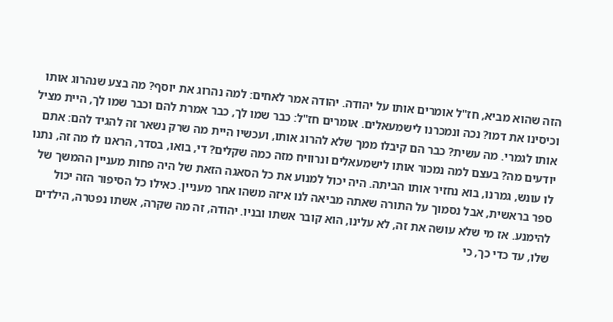הזה שהוא מביא, חז"ל אומרים אותו על יהודה. יהודה אמר לאחים: למה נהרוג את יוסף? מה בצע שנהרוג אותו וכיסינו את דמו? נכה ונמכרנו לישמעאלים. אומרים חז"ל: כבר שמו לך, כבר אמרת להם וכבר שמו לך, היית מציל אותו לגמרי. מה עשית? כבר הם קיבלו ממך שלא להרוג אותו, ועכשיו היית מה שרק נשאר זה להגיד להם: אתם יודעים מה? בעצם למה נמכור אותו לישמעאלים ונרוויח מזה כמה שקלים? די, בואו, בסדר, הראנו לו מה זה, נתנו לו עונש, גמרנו, בוא נחזיר אותו הביתה. היה יכול למנוע את כל הסאגה הזאת של היה פחות מעניין ההמשך של ספר בראשית, אבל נסמוך על התורה שאתה מביאה לנו איזה משהו אחר מעניין. כאילו כל הסיפור הזה יכול להימנע. אז מי שלא עושה את זה, לא עלינו, הוא קובר אשתו ובניו. יהודה, זה מה שקרה, אשתו נפטרה, הילדים שלו, עד כדי כך, כי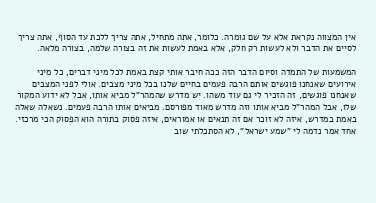אין המצווה נקראת אלא על שם גומרה. כלומר, אתה מתחיל, אתה צריך ללכת עד הסוף, אתה צריך לסיים את הדבר ולא לעשות רק חלק, אלא באמת לעשות את זה בצורה שלמה, בצורה מלאה.

המשמעות של התמדה וסיום הדבר הזה ככה חיבר אותי קצת באמת לכל מיני דברים, כל מיני אירועים שאנחנו פוגשים אותם הרבה פעמים בחיים שלנו בכל מיני מצבים. אולי לפני המצבים שאנחנו פוגשים, זה הזכיר לי גם עוד משהו. יש מדרש שהמהר"ל מביא אותו, אבל לא ידוע המקור שלו, אבל המהר"ל מביא אותו וזה מדרש מאוד מפורסם. מביאים אותו הרבה פעמים. נשאלה שאלה באמת במדרש, איזה לא זוכר אם זה תנאים או אמוראים, איזה פסוק בתורה הוא הפסוק הכי מרכזי. אחד אמר נדמה לי "שמע ישראל", לא הסתכלתי שוב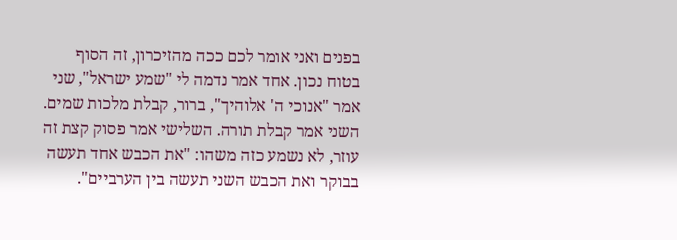בפנים ואני אומר לכם ככה מהזיכרון, זה הסוף בטוח נכון. אחד אמר נדמה לי "שמע ישראל", שני אמר "אנוכי ה' אלוהיך", ברור, קבלת מלכות שמים. השני אמר קבלת תורה. השלישי אמר פסוק קצת זה עוזר, לא נשמע כזה משהו: "את הכבש אחד תעשה בבוקר ואת הכבש השני תעשה בין הערביים".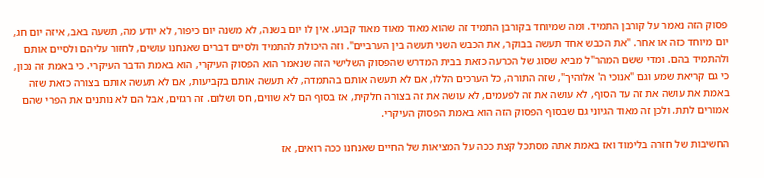פסוק הזה נאמר על קורבן התמיד. ומה שמיוחד בקורבן התמיד זה שהוא מאוד מאוד מאוד קבוע. אין לו יום בשנה, לא משנה יום כיפור, לא יודע מה, תשעה באב, איזה יום חג, יום מיוחד כזה או אחר. "את הכבש אחד תעשה בבוקר, את הכבש השני תעשה בין הערביים". וזה היכולת להתמיד ולסיים דברים שאנחנו עושים, לחזור עליהם ולסיים אותם ולהתמיד בהם. ומדי ששם המהר"ל מביא שסוג של הכרעה כזאת בבית המדרש שהפסוק השלישי הזה שנאמר הוא הפסוק העיקרי, הוא באמת הדבר העיקרי. כי באמת זה נכון, כי גם קריאת שמע וגם "אנוכי ה' אלוהיך", שזה התורה, כל הערכים הללו, אם לא תעשה אותם בהתמדה, לא תעשה אותם בקביעות, אם לא תעשה אותם בצורה כזאת שזה באמת את עושה את זה עד הסוף, לא עושה את זה לפעמים, לא עושה את זה בצורה חלקית, אז בסוף הם לא שווים, חס ושלום. זה רגזים, אבל הם לא נותנים את הפרי שהם אמורים לתת. ולכן זה מאוד הגיוני גם שבסוף הפסוק הזה הוא באמת הפסוק העיקרי.

החשיבות של חזרה בלימוד ואז באמת אתה מסתכל קצת ככה על המציאות של החיים שאנחנו ככה רואים, אז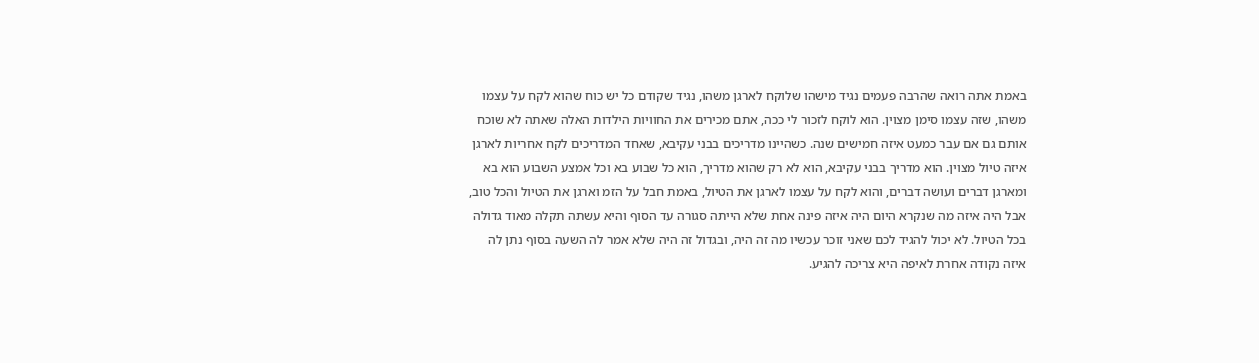באמת אתה רואה שהרבה פעמים נגיד מישהו שלוקח לארגן משהו, נגיד שקודם כל יש כוח שהוא לקח על עצמו משהו, שזה עצמו סימן מצוין. הוא לוקח לזכור לי ככה, אתם מכירים את החוויות הילדות האלה שאתה לא שוכח אותם גם אם עבר כמעט איזה חמישים שנה. כשהיינו מדריכים בבני עקיבא, שאחד המדריכים לקח אחריות לארגן איזה טיול מצוין. הוא מדריך בבני עקיבא, הוא לא רק שהוא מדריך, הוא כל שבוע בא וכל אמצע השבוע הוא בא ומארגן דברים ועושה דברים, והוא לקח על עצמו לארגן את הטיול, באמת חבל על הזמ וארגן את הטיול והכל טוב, אבל היה איזה מה שנקרא היום היה איזה פינה אחת שלא הייתה סגורה עד הסוף והיא עשתה תקלה מאוד גדולה בכל הטיול. לא יכול להגיד לכם שאני זוכר עכשיו מה זה היה, ובגדול זה היה שלא אמר לה השעה בסוף נתן לה איזה נקודה אחרת לאיפה היא צריכה להגיע.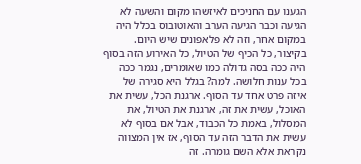הגענו עם החניכים לאיזשהו מקום והשעה לא הגיעה וכבר הגיעה הערב והאוטובוס בכלל היה במקום אחר, וזה לא פלאפונים שיש היום. בקיצור, כל הכיף של הטיול, כל האירוע הזה בסוף היה ככה בסה גדולה כמו שאומרים, נגמר ככה בכל ענות חלושה. למה? בגלל היא סגירה של איזה פרט אחד עד הסוף. ארגנת הכל, עשית את האוכל, עשית את זה, ארגנת את הטיול, את המסלול, באמת כל הכבוד, אבל אם בסוף לא עשית את הדבר הזה עד הסוף, אז אין המצווה נקראת אלא השם גומרה. זה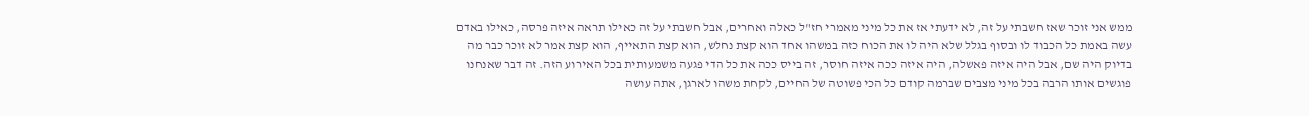ממש אני זוכר שאז חשבתי על זה, לא ידעתי אז את כל מיני מאמרי חז"ל כאלה ואחרים, אבל חשבתי על זה כאילו תראה איזה פרסה, כאילו באדם עשה באמת כל הכבוד לו ובסוף בגלל שלא היה לו את הכוח כזה במשהו אחד הוא קצת נחלש, הוא קצת התאייף, הוא קצת אמר לא זוכר כבר מה בדיוק היה שם, אבל היה איזה פאשלה, היה איזה ככה איזה חוסר, זה בייס ככה את כל הדי פגעה משמעותית בכל האירוע הזה. זה דבר שאנחנו פוגשים אותו הרבה בכל מיני מצבים שברמה קודם כל הכי פשוטה של החיים, לקחת משהו לארגן, אתה עושה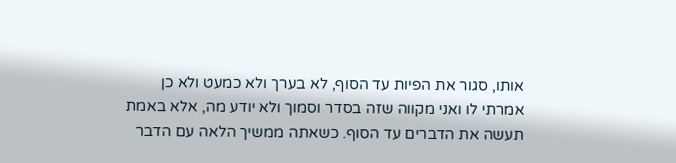אותו, סגור את הפיות עד הסוף, לא בערך ולא כמעט ולא כן אמרתי לו ואני מקווה שזה בסדר וסמוך ולא יודע מה, אלא באמת תעשה את הדברים עד הסוף. כשאתה ממשיך הלאה עם הדבר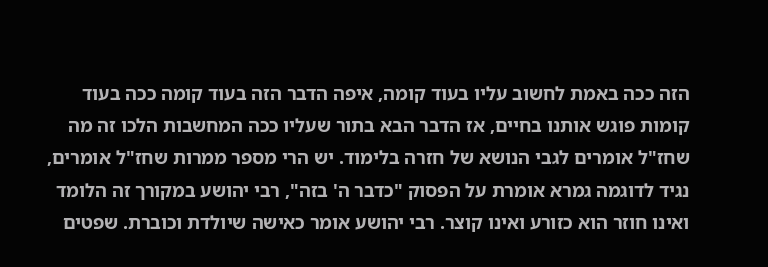הזה ככה באמת לחשוב עליו בעוד קומה, איפה הדבר הזה בעוד קומה ככה בעוד קומות פוגש אותנו בחיים, אז הדבר הבא בתור שעליו ככה המחשבות הלכו זה מה שחז"ל אומרים לגבי הנושא של חזרה בלימוד. יש הרי מספר ממרות שחז"ל אומרים, נגיד לדוגמה גמרא אומרת על הפסוק "כדבר ה' בזה", רבי יהושע במקורך זה הלומד ואינו חוזר הוא כזורע ואינו קוצר. רבי יהושע אומר כאישה שיולדת וכוברת. שפטים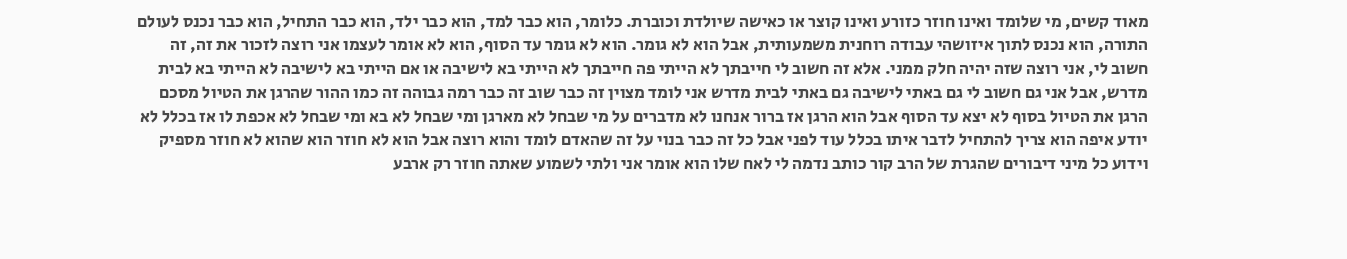מאוד קשים, מי שלומד ואינו חוזר כזורע ואינו קוצר או כאישה שיולדת וכוברת. כלומר, הוא כבר למד, הוא כבר ילד, הוא כבר התחיל, הוא כבר נכנס לעולם התורה, הוא נכנס לתוך איזושהי עבודה רוחנית משמעותית, אבל הוא לא גומר. הוא לא גומר עד הסוף, הוא לא אומר לעצמו אני רוצה לזכור את זה, זה חשוב לי, אני רוצה שזה יהיה חלק ממני. אלא זה חשוב לי חייבתך לא הייתי פה חייבתך לא הייתי בא לישיבה או אם הייתי בא לישיבה לא הייתי בא לבית מדרש, אבל אני גם חשוב לי גם באתי לישיבה גם באתי לבית מדרש אני לומד מצוין זה כבר שוב זה כבר רמה גבוהה זה כמו ההור שהרגן את הטיול מסכם הרגן את הטיול בסוף לא יצא עד הסוף אבל הוא הרגן אז ברור אנחנו לא מדברים על מי שבחל לא מארגן ומי שבחל לא בא ומי שבחל לא אכפת לו אז בכלל לא יודע איפה הוא צריך להתחיל לדבר איתו בכלל עוד לפני אבל כל זה כבר בנוי על זה שהאדם לומד והוא רוצה אבל הוא לא חוזר הוא שהוא לא חוזר מספיק וידוע כל מיני דיבורים שהגרת של הרב קור כותב נדמה לי לאח שלו הוא אומר אני ולתי לשמוע שאתה חוזר רק ארבע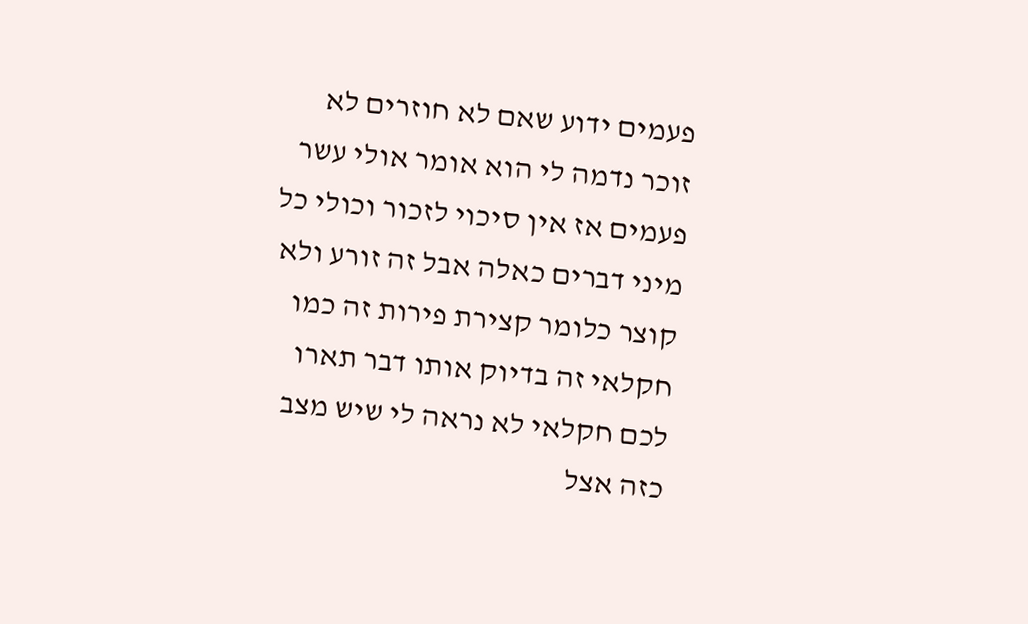פעמים ידוע שאם לא חוזרים לא זוכר נדמה לי הוא אומר אולי עשר פעמים אז אין סיכוי לזכור וכולי כל מיני דברים כאלה אבל זה זורע ולא קוצר כלומר קצירת פירות זה כמו חקלאי זה בדיוק אותו דבר תארו לכם חקלאי לא נראה לי שיש מצב כזה אצל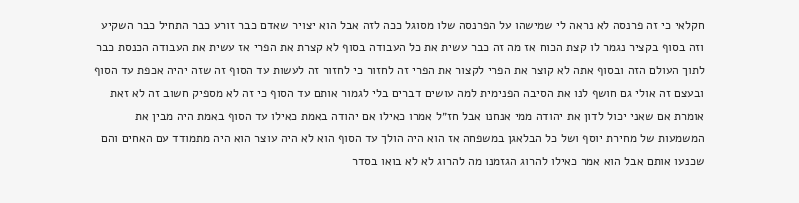חקלאי כי זה פרנסה לא נראה לי שמישהו על הפרנסה שלו מסוגל ככה לזה אבל הוא יצויר שאדם כבר זורע כבר התחיל כבר השקיע וזה בסוף בקציר נגמר לו קצת הכוח אז מה זה כבר עשית את כל העבודה בסוף לא קצרת את הפרי אז עשית את העבודה הכנסת כבר לתוך העולם הזה ובסוף אתה לא קוצר את הפרי לקצור את הפרי זה לחזור כי לחזור זה לעשות עד הסוף זה שזה יהיה אכפת עד הסוף ובעצם זה אולי גם חושף לנו את הסיבה הפנימית למה עושים דברים בלי לגמור אותם עד הסוף כי זה לא מספיק חשוב זה לא זאת אומרת אם שאני יכול לדון את יהודה ממי אנחנו אבל חז״ל אמרו כאילו אם יהודה באמת כאילו עד הסוף באמת היה מבין את המשמעות של מחירת יוסף ושל כל הבלאגן במשפחה אז הוא היה הולך עד הסוף הוא לא היה עוצר הוא היה מתמודד עם האחים והם שכנעו אותם אבל הוא אמר כאילו להרוג הגזמנו מה להרוג לא לא בואו בסדר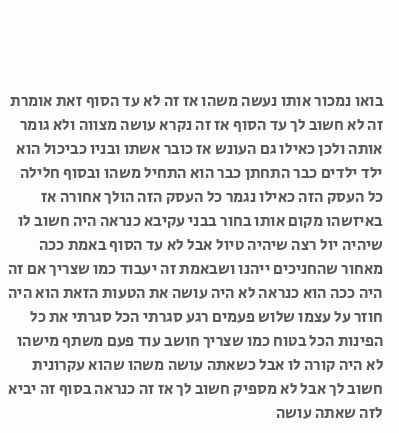בואו נמכור אותו נעשה משהו אז זה לא עד הסוף זאת אומרת זה לא חשוב לך עד הסוף אז זה נקרא עושה מצווה ולא גומר אותה ולכן כאילו גם העונש אז כובר אשתו ובניו כביכול הוא ילד ילדים כבר התחתן כבר הוא התחיל משהו ובסוף חלילה כל העסק הזה כאילו נגמר כל העסק הזה הולך אחורה אז באיזשהו מקום אותו בחור בבני עקיבא כנראה היה חשוב לו שיהיה יול רצה שיהיה טיול אבל לא עד הסוף באמת ככה מאחור שהחניכים ייהנו ושבאמת זה יעבוד כמו שצריך אם זה היה ככה הוא כנראה לא היה עושה את הטעות הזאת הוא היה חוזר על עצמו שלוש פעמים רגע סגרתי הכל סגרתי את כל הפינות הכל בטוח כמו שצריך חושב עוד פעם משתף מישהו לא היה קורה לו אבל כשאתה עושה משהו שהוא עקרונית חשוב לך אבל לא מספיק חשוב לך אז זה כנראה בסוף זה יביא לזה שאתה עושה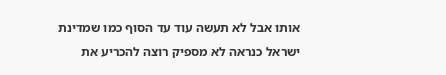אותו אבל לא תעשה עוד עד הסוף כמו שמדינת ישראל כנראה לא מספיק רוצה להכריע את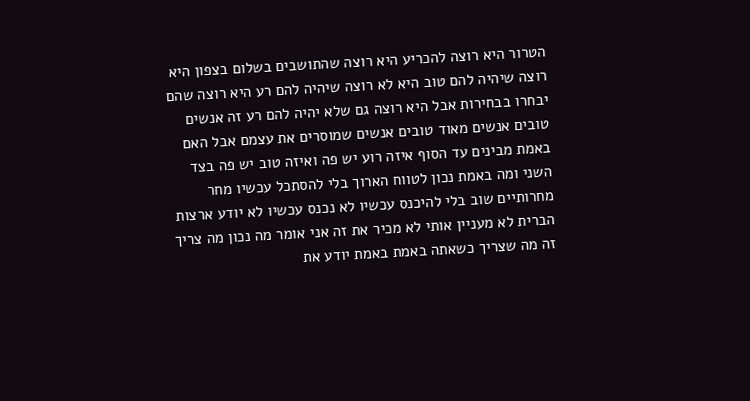הטרור היא רוצה להכריע היא רוצה שהתושבים בשלום בצפון היא רוצה שיהיה להם טוב היא לא רוצה שיהיה להם רע היא רוצה שהם יבחרו בבחירות אבל היא רוצה גם שלא יהיה להם רע זה אנשים טובים אנשים מאוד טובים אנשים שמוסרים את עצמם אבל האם באמת מבינים עד הסוף איזה רוע יש פה ואיזה טוב יש פה בצד השני ומה באמת נכון לטווח הארוך בלי להסתכל עכשיו מחר מחרותיים שוב בלי להיכנס עכשיו לא נכנס עכשיו לא יודע ארצות הברית לא מעניין אותי לא מכיר את זה אני אומר מה נכון מה צריך זה מה שצריך כשאתה באמת באמת יודע את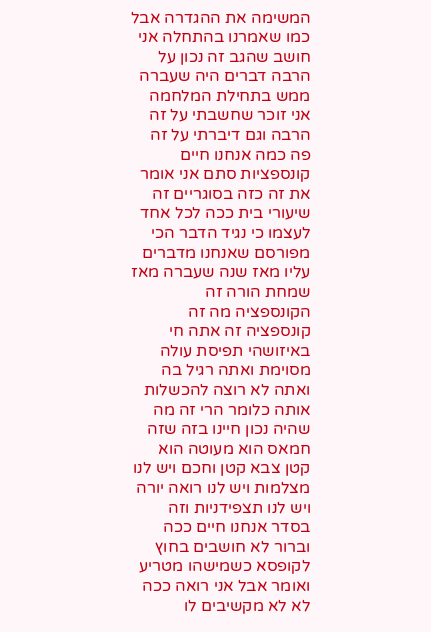המשימה את ההגדרה אבל כמו שאמרנו בהתחלה אני חושב שהגב זה נכון על הרבה דברים היה שעברה ממש בתחילת המלחמה אני זוכר שחשבתי על זה הרבה וגם דיברתי על זה פה כמה אנחנו חיים קונספציות סתם אני אומר את זה כזה בסוגריים זה שיעורי בית ככה לכל אחד לעצמו כי נגיד הדבר הכי מפורסם שאנחנו מדברים עליו מאז שנה שעברה מאז שמחת הורה זה הקונספציה מה זה קונספציה זה אתה חי באיזושהי תפיסת עולה מסוימת ואתה רגיל בה ואתה לא רוצה להכשלות אותה כלומר הרי זה מה שהיה נכון חיינו בזה שזה חמאס הוא מעוטה הוא קטן צבא קטן וחכם ויש לנו מצלמות ויש לנו רואה יורה ויש לנו תצפידניות וזה בסדר אנחנו חיים ככה וברור לא חושבים בחוץ לקופסא כשמישהו מטריע ואומר אבל אני רואה ככה לא לא מקשיבים לו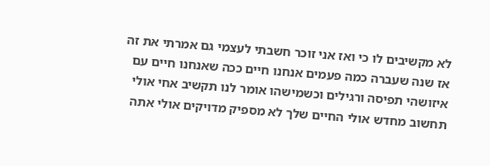לא מקשיבים לו כי ואז אני זוכר חשבתי לעצמי גם אמרתי את זה אז שנה שעברה כמה פעמים אנחנו חיים ככה שאנחנו חיים עם איזושהי תפיסה ורגילים וכשמישהו אומר לנו תקשיב אחי אולי תחשוב מחדש אולי החיים שלך לא מספיק מדויקים אולי אתה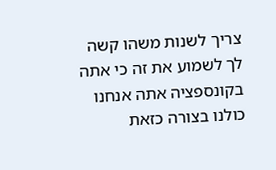צריך לשנות משהו קשה לך לשמוע את זה כי אתה בקונספציה אתה אנחנו כולנו בצורה כזאת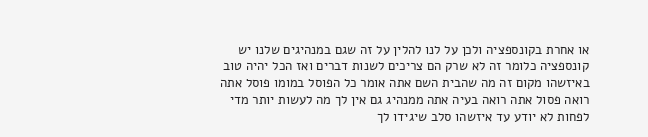או אחרת בקונספציה ולכן על לנו להלין על זה שגם במנהיגים שלנו יש קונספציה כלומר זה לא שרק הם צריכים לשנות דברים ואז הכל יהיה טוב באיזשהו מקום זה מה שהבית השם אתה אומר כל הפוסל במומו פוסל אתה רואה פסול אתה רואה בעיה אתה ממנהיג גם אין לך מה לעשות יותר מדי לפחות לא יודע עד איזשהו סלב שיגידו לך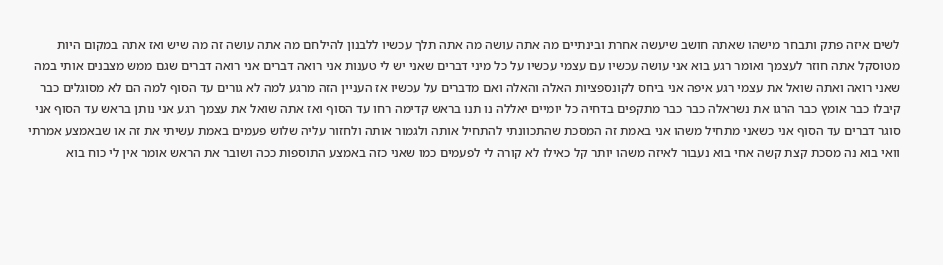לשים איזה פתק ותבחר מישהו שאתה חושב שיעשה אחרת ובינתיים מה אתה עושה מה אתה תלך עכשיו ללבנון להילחם מה אתה עושה זה מה שיש ואז אתה במקום היות מטוסקל אתה חוזר לעצמך ואומר רגע בוא אני עושה עכשיו עם עצמי עכשיו על כל מיני דברים שאני יש לי טענות אני רואה דברים אני רואה דברים שגם ממש מצבנים אותי במה שאני רואה ואתה שואל את עצמי רגע איפה אני ביחס לקונספציות האלה והאלה ואם מדברים על עכשיו אז העניין הזה מרגע למה לא גורים עד הסוף למה הם לא מסוגלים כבר קיבלו כבר אומץ כבר הרגו את נשראלה כבר כבר מתקפים בדחיה כל יומיים יאללה נו תנו בראש קדימה רחו עד הסוף ואז אתה שואל את עצמך רגע אני נותן בראש עד הסוף אני סוגר דברים עד הסוף אני כשאני מתחיל משהו אני באמת זה המסכת שהתכוונתי להתחיל אותה ולגמור אותה ולחזור עליה שלוש פעמים באמת עשיתי את זה או שבאמצע אמרתי וואי בוא נה מסכת קצת קשה אחי בוא נעבור לאיזה משהו יותר קל כאילו לא קורה לי לפעמים כמו שאני כזה באמצע התוספות ככה ושובר את הראש אומר אין לי כוח בוא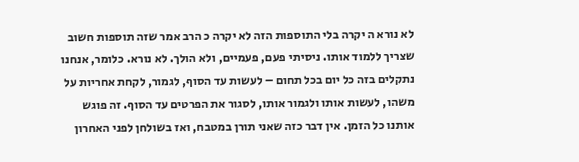לא נורא ה יקרה בלי התוספות הזה לא יקרה כ הרב אמר שזה תוספות חשוב שצריך ללמוד אותו. ניסיתי פעם, פעמיים, ולא הולך. לא נורא. כלומר, אנחנו נתקלים בזה כל יום בכל תחום – לעשות עד הסוף, לגמור, לקחת אחריות על משהו, לעשות אותו ולגמור אותו, לסגור את הפרטים עד הסוף. זה פוגש אותנו כל הזמן. אין דבר כזה שאני תורן במטבח, ואז בשולחן לפני האחרון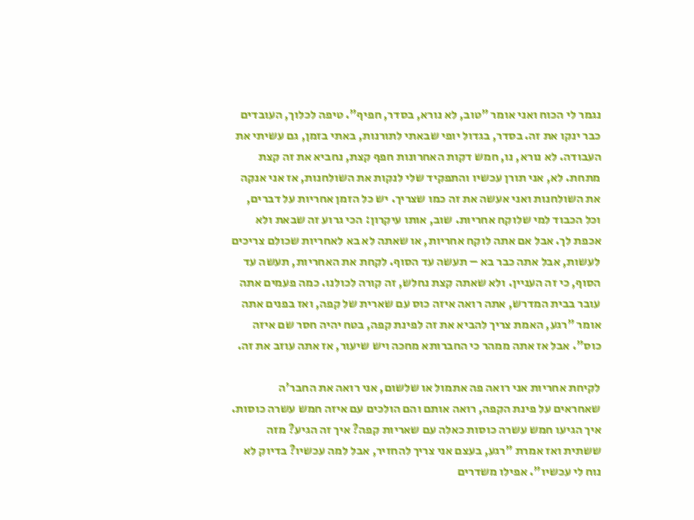נגמר לי הכוח ואני אומר "טוב, לא נורא, בסדר, חפיף". טיפה לכלוך, העובדים כבר ינקו את זה. בסדר, בגדול יופי שבאתי לתורנות, באתי בזמן, גם עשיתי את העבודה. לא נורא, נו, חמש דקות האחרונות חפף קצת, נחביא את זה קצת מתחת. לא, אני תורן עכשיו והתפקיד שלי לנקות את השולחנות, אז אני אנקה את השולחנות ואני אעשה את זה כמו שצריך. יש כל הזמן אחריות על דברים, וכל הכבוד למי שלוקח אחריות. שוב, אותו עיקרון: הכי גרוע זה שבאת ולא אכפת לך. אבל אם אתה לוקח אחריות, או שאתה לא בא לאחריות שכולם צריכים לעשות, אבל אתה כבר בא – תעשה עד הסוף. לקחת את האחריות, תעשה עד הסוף, כי זה העניין. ולא שאתה קצת נחלש, זה קורה לכולנו. כמה פעמים אתה עובר בבית המדרש, אתה רואה איזה כוס עם שארית של קפה, ואז בפנים אתה אומר "רגע, האמת צריך להביא את זה לפינת קפה, בטח יהיה חסר שם איזה כוס". אבל אז אתה ממהר כי החברותא מחכה ויש שיעור, אז אתה עוזב את זה.

לקיחת אחריות אני רואה פה אתמול או שלשום, אני רואה את החבר'ה שאחראים על פינת הקפה, רואה אותם והם הולכים עם איזה חמש עשרה כוסות. איך הגיעו חמש עשרה כוסות כאלה עם שאריות קפה? איך זה הגיע? מזה ששתית ואז אמרת "רגע, בעצם אני צריך להחזיר, אבל למה עכשיו? בדיוק לא נוח לי עכשיו". אפילו משדרים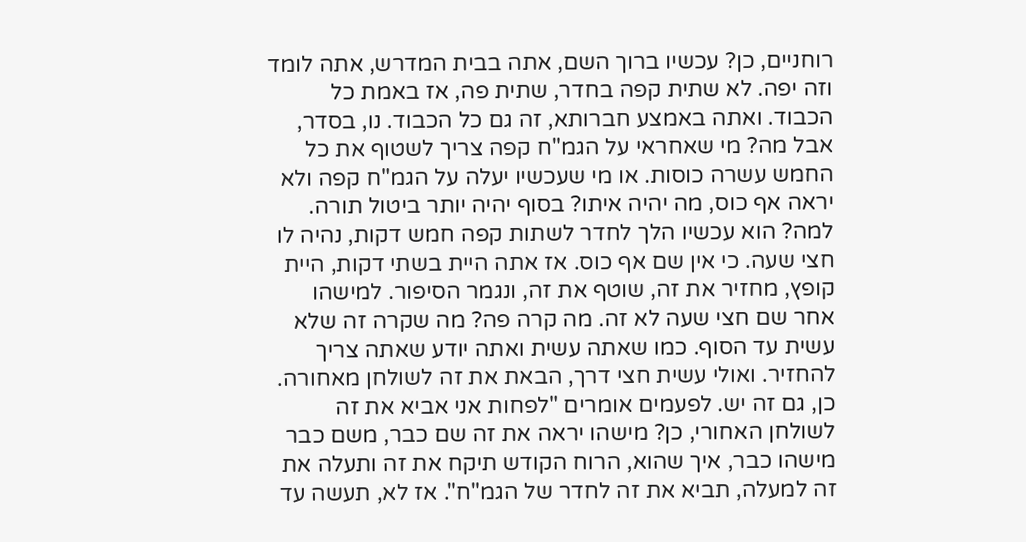רוחניים, כן? עכשיו ברוך השם, אתה בבית המדרש, אתה לומד וזה יפה. לא שתית קפה בחדר, שתית פה, אז באמת כל הכבוד. ואתה באמצע חברותא, זה גם כל הכבוד. נו, בסדר, אבל מה? מי שאחראי על הגמ"ח קפה צריך לשטוף את כל החמש עשרה כוסות. או מי שעכשיו יעלה על הגמ"ח קפה ולא יראה אף כוס, מה יהיה איתו? בסוף יהיה יותר ביטול תורה. למה? הוא עכשיו הלך לחדר לשתות קפה חמש דקות, נהיה לו חצי שעה. כי אין שם אף כוס. אז אתה היית בשתי דקות, היית קופץ, מחזיר את זה, שוטף את זה, ונגמר הסיפור. למישהו אחר שם חצי שעה לא זה. מה קרה פה? מה שקרה זה שלא עשית עד הסוף. כמו שאתה עשית ואתה יודע שאתה צריך להחזיר. ואולי עשית חצי דרך, הבאת את זה לשולחן מאחורה. כן, גם זה יש. לפעמים אומרים "לפחות אני אביא את זה לשולחן האחורי, כן? מישהו יראה את זה שם כבר, משם כבר מישהו כבר, איך שהוא, הרוח הקודש תיקח את זה ותעלה את זה למעלה, תביא את זה לחדר של הגמ"ח". אז לא, תעשה עד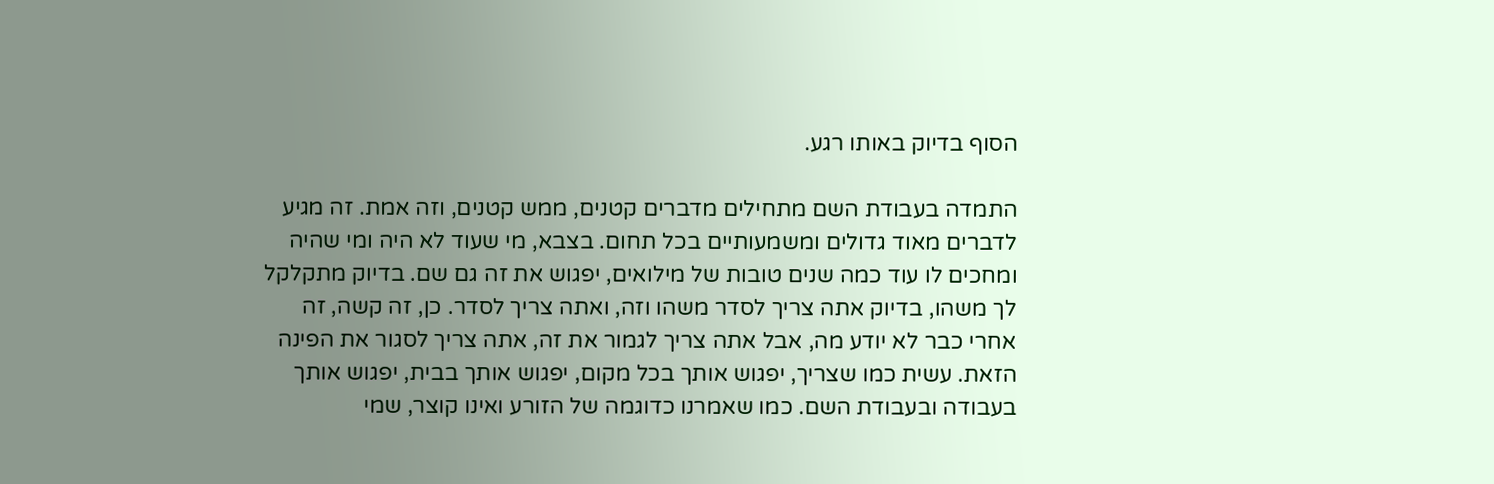הסוף בדיוק באותו רגע.

התמדה בעבודת השם מתחילים מדברים קטנים, ממש קטנים, וזה אמת. זה מגיע לדברים מאוד גדולים ומשמעותיים בכל תחום. בצבא, מי שעוד לא היה ומי שהיה ומחכים לו עוד כמה שנים טובות של מילואים, יפגוש את זה גם שם. בדיוק מתקלקל לך משהו, בדיוק אתה צריך לסדר משהו וזה, ואתה צריך לסדר. כן, זה קשה, זה אחרי כבר לא יודע מה, אבל אתה צריך לגמור את זה, אתה צריך לסגור את הפינה הזאת. עשית כמו שצריך, יפגוש אותך בכל מקום, יפגוש אותך בבית, יפגוש אותך בעבודה ובעבודת השם. כמו שאמרנו כדוגמה של הזורע ואינו קוצר, שמי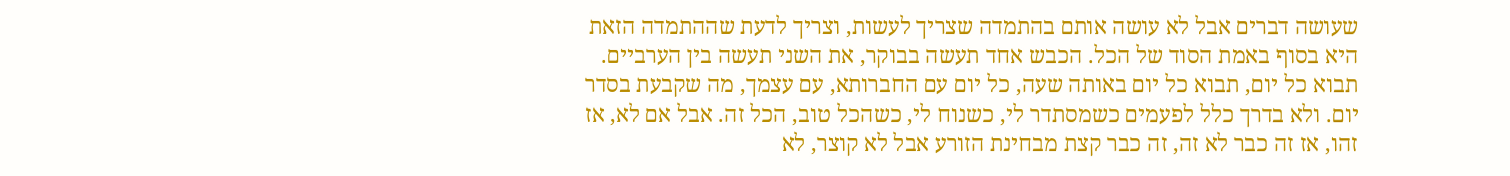שעושה דברים אבל לא עושה אותם בהתמדה שצריך לעשות, וצריך לדעת שההתמדה הזאת היא בסוף באמת הסוד של הכל. הכבש אחד תעשה בבוקר, את השני תעשה בין הערביים. תבוא כל יום, תבוא כל יום באותה שעה, כל יום עם החברותא, עם עצמך, מה שקבעת בסדר יום. ולא בדרך כלל לפעמים כשמסתדר לי, כשנוח לי, כשהכל טוב, הכל זה. אבל אם לא, אז זהו, אז זה כבר לא זה, זה כבר קצת מבחינת הזורע אבל לא קוצר, לא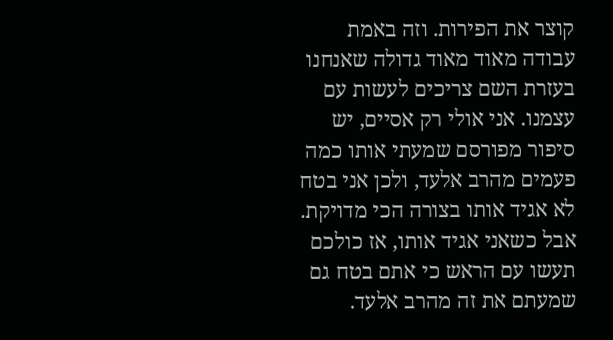קוצר את הפירות. וזה באמת עבודה מאוד מאוד גדולה שאנחנו בעזרת השם צריכים לעשות עם עצמנו. אני אולי רק אסיים, יש סיפור מפורסם שמעתי אותו כמה פעמים מהרב אלעד, ולכן אני בטח לא אגיד אותו בצורה הכי מדויקת. אבל כשאני אגיד אותו, אז כולכם תעשו עם הראש כי אתם בטח גם שמעתם את זה מהרב אלעד.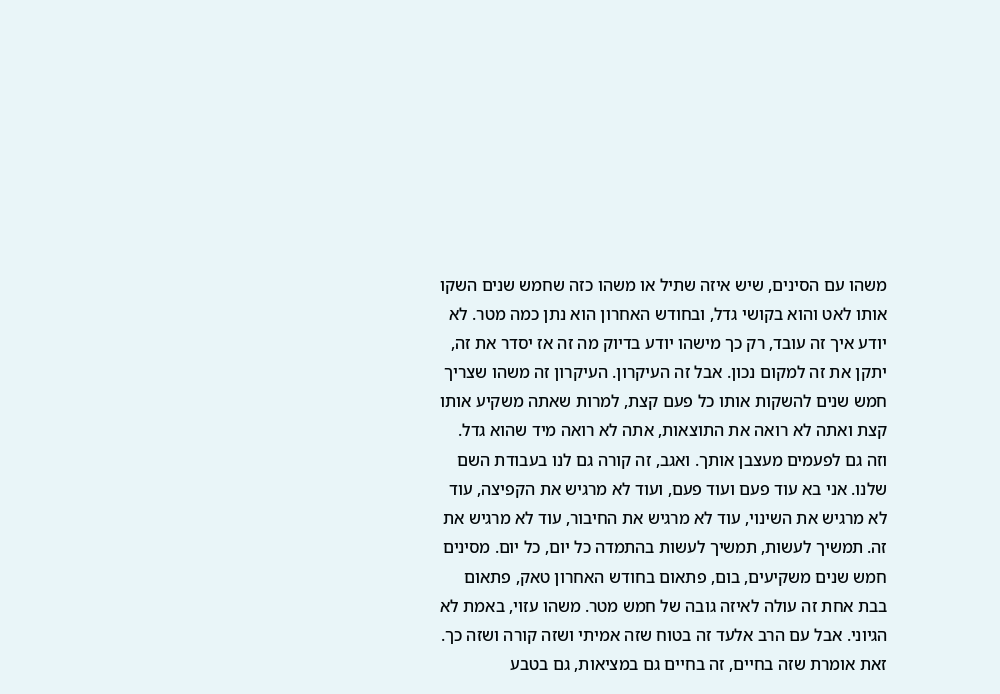משהו עם הסינים, שיש איזה שתיל או משהו כזה שחמש שנים השקו אותו לאט והוא בקושי גדל, ובחודש האחרון הוא נתן כמה מטר. לא יודע איך זה עובד, רק כך מישהו יודע בדיוק מה זה אז יסדר את זה, יתקן את זה למקום נכון. אבל זה העיקרון. העיקרון זה משהו שצריך חמש שנים להשקות אותו כל פעם קצת, למרות שאתה משקיע אותו קצת ואתה לא רואה את התוצאות, אתה לא רואה מיד שהוא גדל. וזה גם לפעמים מעצבן אותך. ואגב, זה קורה גם לנו בעבודת השם שלנו. אני בא עוד פעם ועוד פעם, ועוד לא מרגיש את הקפיצה, עוד לא מרגיש את השינוי, עוד לא מרגיש את החיבור, עוד לא מרגיש את זה. תמשיך לעשות, תמשיך לעשות בהתמדה כל יום, כל יום. מסינים חמש שנים משקיעים, בום, פתאום בחודש האחרון טאק, פתאום בבת אחת זה עולה לאיזה גובה של חמש מטר. משהו עזוי, באמת לא הגיוני. אבל עם הרב אלעד זה בטוח שזה אמיתי ושזה קורה ושזה כך. זאת אומרת שזה בחיים, זה בחיים גם במציאות, גם בטבע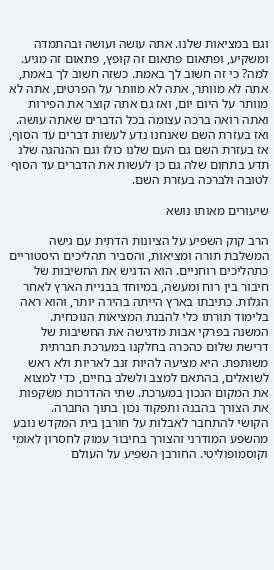וגם במציאות שלנו. אתה עושה ועושה ובהתמדה ומשקיע, ופתאום פתאום זה קופץ, פתאום זה מגיע. למה? כי זה חשוב לך באמת. כשזה חשוב לך באמת, אתה לא מוותר, אתה לא מוותר על הפרטים, אתה לא מוותר על היום יום, ואז גם אתה קוצר את הפירות ואתה רואה ברכה עצומה בכל הדברים שאתה עושה. ואז בעזרת השם שאנחנו נדע לעשות דברים עד הסוף, אז בעזרת השם גם העם שלנו כולו וגם ההנהגה שלנ תדע בתחום שלה גם כן לעשות את הדברים עד הסוף לטובה ולברכה בעזרת השם.

שיעורים מאותו נושא

הרב קוק השפיע על הציונות הדתית עם גישה המשלבת תורה ומציאות, והסביר תהליכים היסטוריים כתהליכים רוחניים. הוא הדגיש את החשיבות של חיבור בין רוח ומעשה, במיוחד בבניית הארץ לאחר הגלות. כתיבתו בארץ הייתה בהירה יותר, והוא ראה בלימוד תורתו כלי להבנת המציאות הנוכחית.
המשנה בפרקי אבות מדגישה את החשיבות של דרישת שלום כהכרה בחלקנו במערכת חברתית משותפת. היא מציעה להיות זנב לאריות ולא ראש לשואלים, בהתאם למצב ולשלב בחיים, כדי למצוא את המקום הנכון במערכת. שתי ההדרכות משקפות את הצורך בהבנה ותפקוד נכון בתוך החברה.
הקושי להתחבר לאבלות על חורבן בית המקדש נובע מהשפע המודרני והצורך בחיבור עמוק לחסרון לאומי וקוסמופוליטי. החורבן השפיע על העולם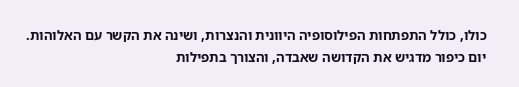כולו, כולל התפתחות הפילוסופיה היוונית והנצרות, ושינה את הקשר עם האלוהות. יום כיפור מדגיש את הקדושה שאבדה, והצורך בתפילות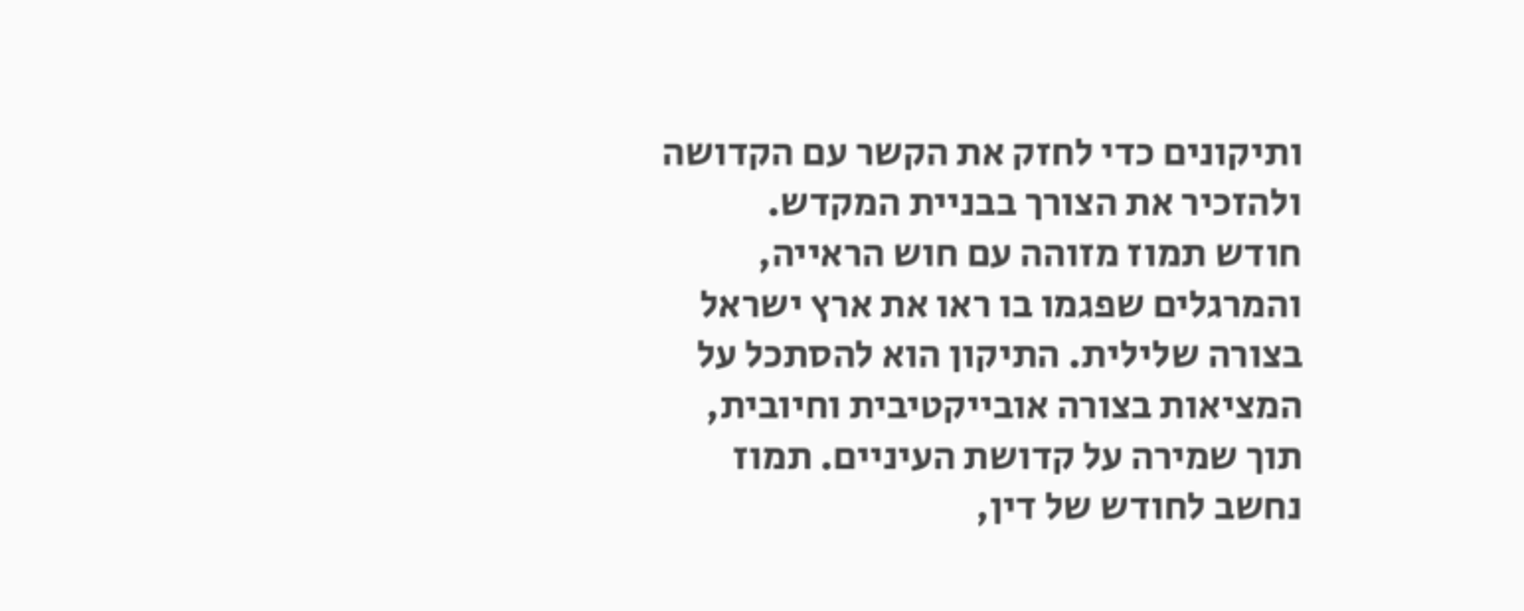ותיקונים כדי לחזק את הקשר עם הקדושה ולהזכיר את הצורך בבניית המקדש.
חודש תמוז מזוהה עם חוש הראייה, והמרגלים שפגמו בו ראו את ארץ ישראל בצורה שלילית. התיקון הוא להסתכל על המציאות בצורה אובייקטיבית וחיובית, תוך שמירה על קדושת העיניים. תמוז נחשב לחודש של דין,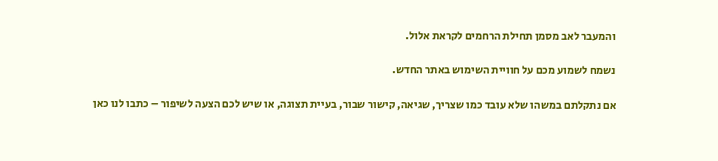והמעבר לאב מסמן תחילת הרחמים לקראת אלול.

נשמח לשמוע מכם על חוויית השימוש באתר החדש.

אם נתקלתם במשהו שלא עובד כמו שצריך, שגיאה, קישור שבור, בעיית תצוגה, או שיש לכם הצעה לשיפור – כתבו לנו כאן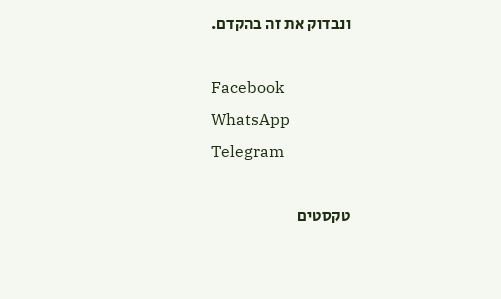ונבדוק את זה בהקדם.

Facebook
WhatsApp
Telegram

טקסטים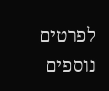לפרטים נוספים